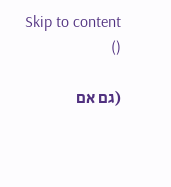Skip to content
()

(גם אם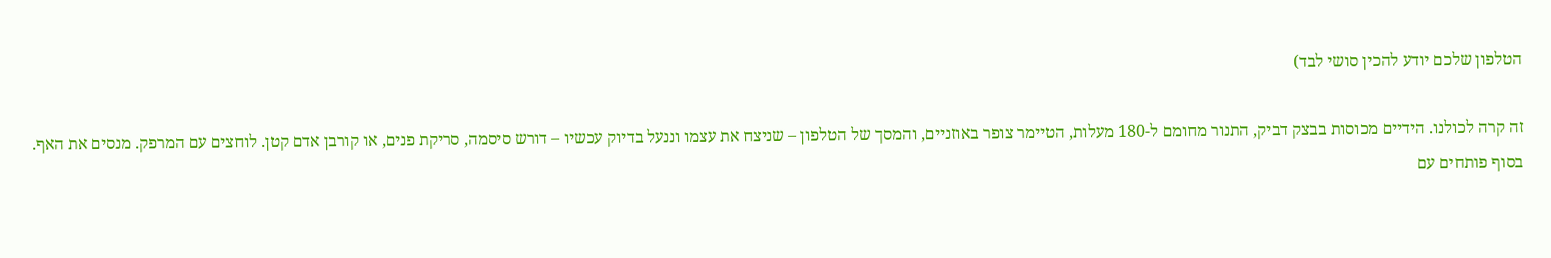הטלפון שלכם יודע להכין סושי לבד)

זה קרה לכולנו. הידיים מכוסות בבצק דביק, התנור מחומם ל-180 מעלות, הטיימר צופר באוזניים, והמסך של הטלפון – שניצח את עצמו וננעל בדיוק עכשיו – דורש סיסמה, סריקת פנים, או קורבן אדם קטן. לוחצים עם המרפק. מנסים את האף. בסוף פותחים עם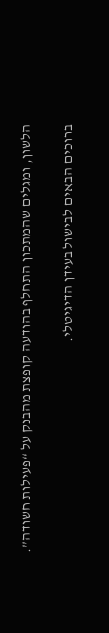הלשון, ומגלים שהמתכון התחלף בהודעה קופצת מהבנק על “פעילות חשודה”.

ברוכים הבאים לבישול בעידן הדיגיטלי.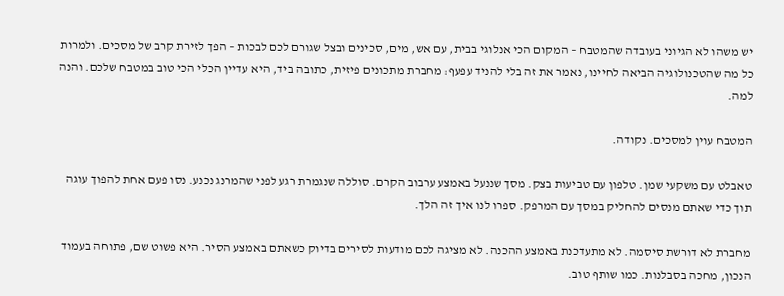יש משהו לא הגיוני בעובדה שהמטבח – המקום הכי אנלוגי בבית, עם אש, מים, סכינים ובצל שגורם לכם לבכות – הפך לזירת קרב של מסכים. ולמרות כל מה שהטכנולוגיה הביאה לחיינו, נאמר את זה בלי להניד עפעף: מחברת מתכונים פיזית, כתובה ביד, היא עדיין הכלי הכי טוב במטבח שלכם. והנה למה.

המטבח עוין למסכים. נקודה.

טאבלט עם משקעי שמן. טלפון עם טביעות בצק. מסך שננעל באמצע ערבוב הקרם. סוללה שנגמרת רגע לפני שהמרנג נכנע. נסו פעם אחת להפוך עוגה תוך כדי שאתם מנסים להחליק במסך עם המרפק. ספרו לנו איך זה הלך.

מחברת לא דורשת סיסמה. לא מתעדכנת באמצע ההכנה. לא מציגה לכם מודעות לסירים בדיוק כשאתם באמצע הסיר. היא פשוט שם, פתוחה בעמוד הנכון, מחכה בסבלנות. כמו שותף טוב.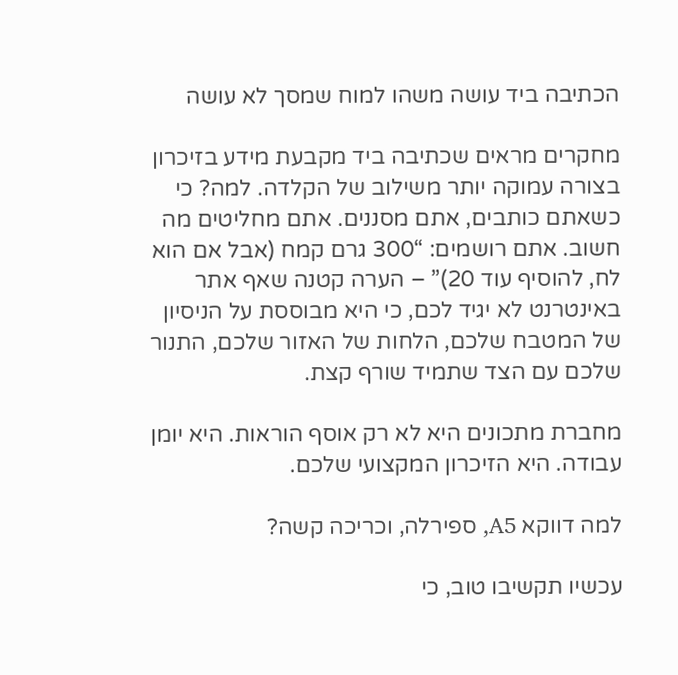הכתיבה ביד עושה משהו למוח שמסך לא עושה

מחקרים מראים שכתיבה ביד מקבעת מידע בזיכרון בצורה עמוקה יותר משילוב של הקלדה. למה? כי כשאתם כותבים, אתם מסננים. אתם מחליטים מה חשוב. אתם רושמים: “300 גרם קמח (אבל אם הוא לח, להוסיף עוד 20)” – הערה קטנה שאף אתר באינטרנט לא יגיד לכם, כי היא מבוססת על הניסיון של המטבח שלכם, הלחות של האזור שלכם, התנור שלכם עם הצד שתמיד שורף קצת.

מחברת מתכונים היא לא רק אוסף הוראות. היא יומן עבודה. היא הזיכרון המקצועי שלכם.

למה דווקא A5, ספירלה, וכריכה קשה?

עכשיו תקשיבו טוב, כי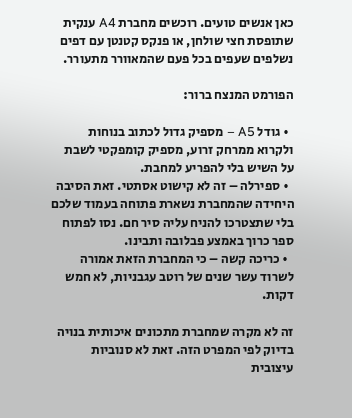כאן אנשים טועים. רוכשים מחברת A4 ענקית שתופסת חצי שולחן, או פנקס קטנטן עם דפים נשלפים שעפים בכל פעם שהמאוורר מתעורר.

הפורמט המנצח ברור:

  • גודל A5 – מספיק גדול לכתוב בנוחות ולקרוא ממרחק זרוע, מספיק קומפקטי לשבת על השיש בלי להפריע למחבת.
  • ספירלה – זה לא קישוט אסתטי. זאת הסיבה היחידה שהמחברת נשארת פתוחה בעמוד שלכם בלי שתצטרכו להניח עליה סיר חם. נסו לפתוח ספר כרוך באמצע פבלובה ותבינו.
  • כריכה קשה – כי המחברת הזאת אמורה לשרוד עשר שנים של רוטב עגבניות, לא חמש דקות.

זה לא מקרה שמחברת מתכונים איכותית בנויה בדיוק לפי המפרט הזה. זאת לא סנוביות עיצובית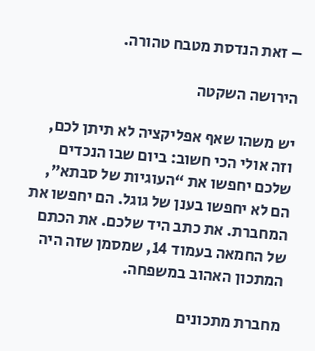– זאת הנדסת מטבח טהורה.

הירושה השקטה

יש משהו שאף אפליקציה לא תיתן לכם, וזה אולי הכי חשוב: ביום שבו הנכדים שלכם יחפשו את “העוגיות של סבתא”, הם לא יחפשו בענן של גוגל. הם יחפשו את המחברת. את כתב היד שלכם. את הכתם של החמאה בעמוד 14, שמסמן שזה היה המתכון האהוב במשפחה.

מחברת מתכונים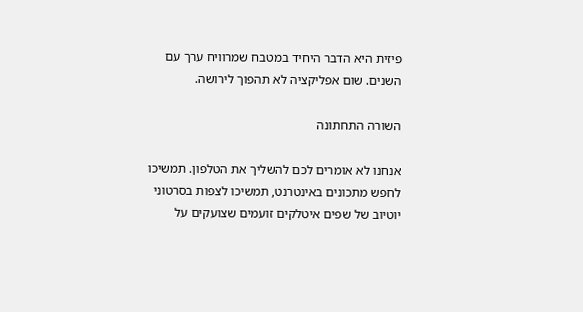פיזית היא הדבר היחיד במטבח שמרוויח ערך עם השנים. שום אפליקציה לא תהפוך לירושה.

השורה התחתונה

אנחנו לא אומרים לכם להשליך את הטלפון. תמשיכו לחפש מתכונים באינטרנט, תמשיכו לצפות בסרטוני יוטיוב של שפים איטלקים זועמים שצועקים על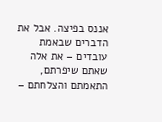אננס בפיצה. אבל את הדברים שבאמת עובדים – את אלה שאתם שיפרתם, התאמתם והצלחתם –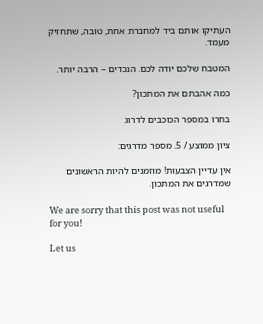העתיקו אותם ביד למחברת אחת, טובה, שתחזיק מעמד.

המטבח שלכם יודה לכם. הנכדים – הרבה יותר.

כמה אהבתם את המתכון?

בחרו במספר הכוכבים לדרוג

ציון ממוצע / 5. מספר מדרגים:

אין עדיין הצבעות! מוזמנים להיות הראשונים שמדרגים את המתכון.

We are sorry that this post was not useful for you!

Let us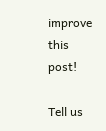improve this post!

Tell us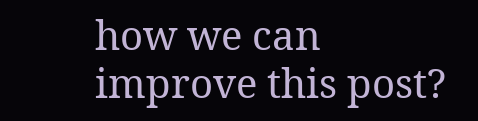how we can improve this post?